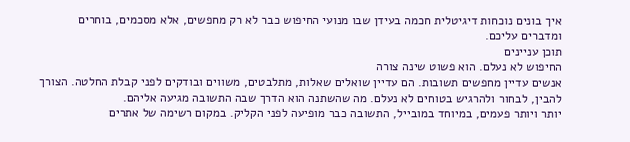איך בונים נוכחות דיגיטלית חכמה בעידן שבו מנועי החיפוש כבר לא רק מחפשים, אלא מסכמים, בוחרים ומדברים עליכם.
תוכן עניינים
החיפוש לא נעלם. הוא פשוט שינה צורה
אנשים עדיין מחפשים תשובות. הם עדיין שואלים שאלות, מתלבטים, משווים ובודקים לפני קבלת החלטה. הצורך להבין, לבחור ולהרגיש בטוחים לא נעלם. מה שהשתנה הוא הדרך שבה התשובה מגיעה אליהם.
יותר ויותר פעמים, במיוחד במובייל, התשובה כבר מופיעה לפני הקליק. במקום רשימה של אתרים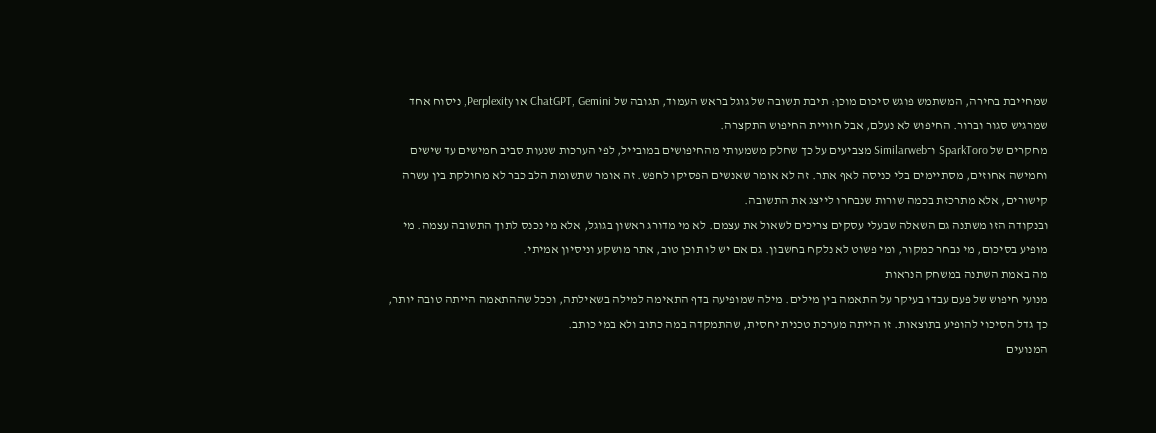שמחייבת בחירה, המשתמש פוגש סיכום מוכן: תיבת תשובה של גוגל בראש העמוד, תגובה של ChatGPT, Gemini או Perplexity, ניסוח אחד שמרגיש סגור וברור. החיפוש לא נעלם, אבל חוויית החיפוש התקצרה.
מחקרים של SparkToro ו־Similarweb מצביעים על כך שחלק משמעותי מהחיפושים במובייל, לפי הערכות שנעות סביב חמישים עד שישים וחמישה אחוזים, מסתיימים בלי כניסה לאף אתר. זה לא אומר שאנשים הפסיקו לחפש. זה אומר שתשומת הלב כבר לא מחולקת בין עשרה קישורים, אלא מתרכזת בכמה שורות שנבחרו לייצג את התשובה.
ובנקודה הזו משתנה גם השאלה שבעלי עסקים צריכים לשאול את עצמם. לא מי מדורג ראשון בגוגל, אלא מי נכנס לתוך התשובה עצמה. מי מופיע בסיכום, מי נבחר כמקור, ומי פשוט לא נלקח בחשבון. גם אם יש לו תוכן טוב, אתר מושקע וניסיון אמיתי.
מה באמת השתנה במשחק הנראות
מנועי חיפוש של פעם עבדו בעיקר על התאמה בין מילים. מילה שמופיעה בדף התאימה למילה בשאילתה, וככל שההתאמה הייתה טובה יותר, כך גדל הסיכוי להופיע בתוצאות. זו הייתה מערכת טכנית יחסית, שהתמקדה במה כתוב ולא במי כותב.
המנועים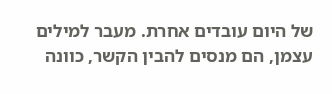של היום עובדים אחרת. מעבר למילים עצמן, הם מנסים להבין הקשר, כוונה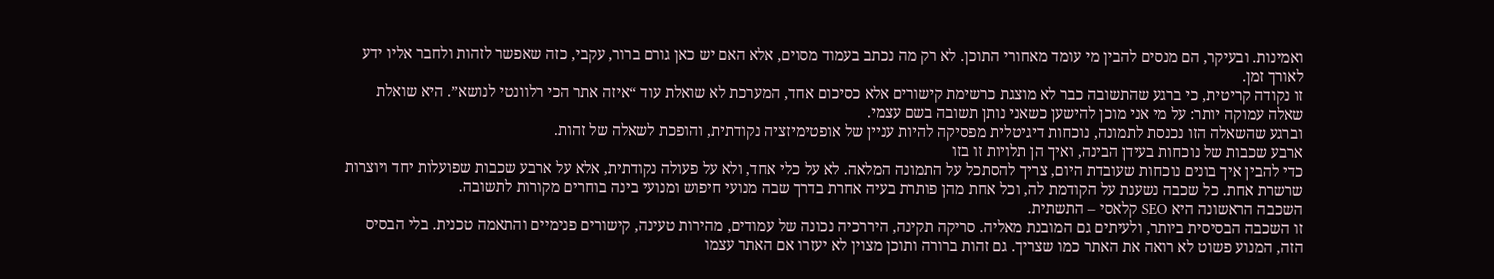ואמינות. ובעיקר, הם מנסים להבין מי עומד מאחורי התוכן. לא רק מה נכתב בעמוד מסוים, אלא האם יש כאן גורם ברור, עקבי, כזה שאפשר לזהות ולחבר אליו ידע לאורך זמן.
זו נקודה קריטית, כי ברגע שהתשובה כבר לא מוצגת כרשימת קישורים אלא כסיכום אחד, המערכת לא שואלת עוד “איזה אתר הכי רלוונטי לנושא”. היא שואלת שאלה עמוקה יותר: על מי אני מוכן להישען כשאני נותן תשובה בשם עצמי.
וברגע שהשאלה הזו נכנסת לתמונה, נוכחות דיגיטלית מפסיקה להיות עניין של אופטימיזציה נקודתית, והופכת לשאלה של זהות.
ארבע שכבות של נוכחות בעידן הבינה, ואיך הן תלויות זו בזו
כדי להבין איך בונים נוכחות שעובדת היום, צריך להסתכל על התמונה המלאה. לא על כלי אחד, ולא על פעולה נקודתית, אלא על ארבע שכבות שפועלות יחד ויוצרות שרשרת אחת. כל שכבה נשענת על הקודמת לה, וכל אחת מהן פותרת בעיה אחרת בדרך שבה מנועי חיפוש ומנועי בינה בוחרים מקורות לתשובה.
השכבה הראשונה היא SEO קלאסי – התשתית.
זו השכבה הבסיסית ביותר, ולעיתים גם המובנת מאליה. סריקה תקינה, היררכיה נכונה של עמודים, מהירות טעינה, קישורים פנימיים והתאמה טכנית. בלי הבסיס הזה, המנוע פשוט לא רואה את האתר כמו שצריך. גם זהות ברורה ותוכן מצוין לא יעזרו אם האתר עצמו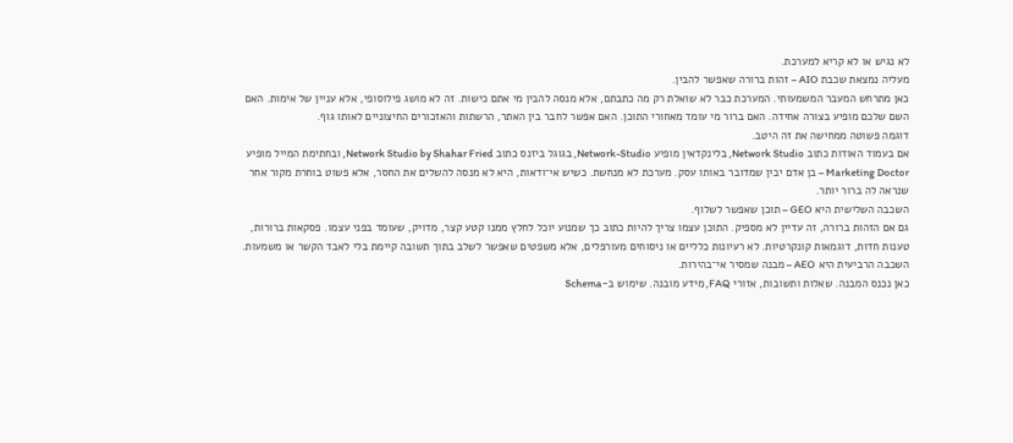לא נגיש או לא קריא למערכת.
מעליה נמצאת שכבת AIO – זהות ברורה שאפשר להבין.
כאן מתרחש המעבר המשמעותי. המערכת כבר לא שואלת רק מה כתבתם, אלא מנסה להבין מי אתם כישות. זה לא מושג פילוסופי, אלא עניין של אימות. האם השם שלכם מופיע בצורה אחידה. האם ברור מי עומד מאחורי התוכן. האם אפשר לחבר בין האתר, הרשתות והאזכורים החיצוניים לאותו גוף.
דוגמה פשוטה ממחישה את זה היטב.
אם בעמוד האודות כתוב Network Studio, בלינקדאין מופיע Network-Studio, בגוגל ביזנס כתוב Network Studio by Shahar Fried, ובחתימת המייל מופיע Marketing Doctor – בן אדם יבין שמדובר באותו עסק. מערכת לא מנחשת. כשיש אי־ודאות, היא לא מנסה להשלים את החסר, אלא פשוט בוחרת מקור אחר שנראה לה ברור יותר.
השכבה השלישית היא GEO – תוכן שאפשר לשלוף.
גם אם הזהות ברורה, זה עדיין לא מספיק. התוכן עצמו צריך להיות כתוב כך שמנוע יוכל לחלץ ממנו קטע קצר, מדויק, שעומד בפני עצמו. פסקאות ברורות, טענות חדות, דוגמאות קונקרטיות. לא רעיונות כלליים או ניסוחים מעורפלים, אלא משפטים שאפשר לשלב בתוך תשובה קיימת בלי לאבד הקשר או משמעות.
השכבה הרביעית היא AEO – מבנה שמסיר אי־בהירות.
כאן נכנס המבנה. שאלות ותשובות, אזורי FAQ, מידע מובנה. שימוש ב-Schema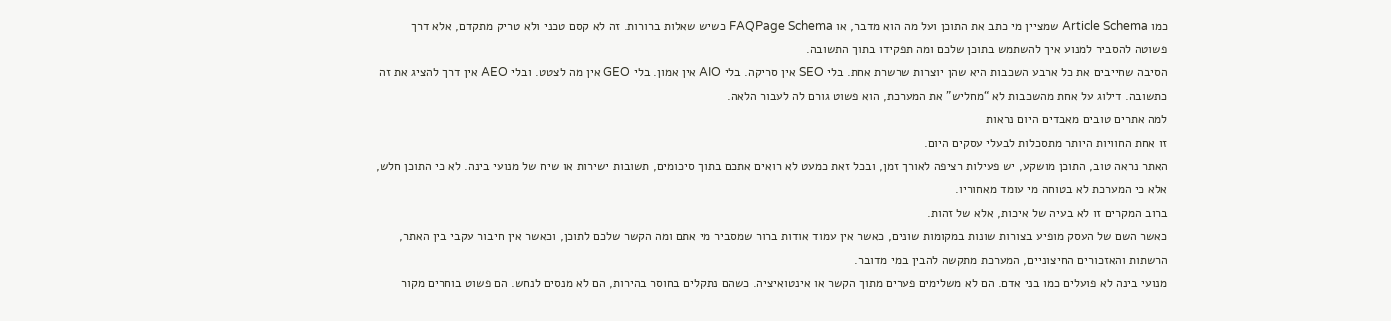כמו Article Schema שמציין מי כתב את התוכן ועל מה הוא מדבר, או FAQPage Schema כשיש שאלות ברורות. זה לא קסם טכני ולא טריק מתקדם, אלא דרך פשוטה להסביר למנוע איך להשתמש בתוכן שלכם ומה תפקידו בתוך התשובה.
הסיבה שחייבים את כל ארבע השכבות היא שהן יוצרות שרשרת אחת. בלי SEO אין סריקה. בלי AIO אין אמון. בלי GEO אין מה לצטט. ובלי AEO אין דרך להציג את זה כתשובה. דילוג על אחת מהשכבות לא “מחליש” את המערכת, הוא פשוט גורם לה לעבור הלאה.
למה אתרים טובים מאבדים היום נראות
זו אחת החוויות היותר מתסכלות לבעלי עסקים היום.
האתר נראה טוב, התוכן מושקע, יש פעילות רציפה לאורך זמן, ובכל זאת כמעט לא רואים אתכם בתוך סיכומים, תשובות ישירות או שיח של מנועי בינה. לא כי התוכן חלש, אלא כי המערכת לא בטוחה מי עומד מאחוריו.
ברוב המקרים זו לא בעיה של איכות, אלא של זהות.
כאשר השם של העסק מופיע בצורות שונות במקומות שונים, כאשר אין עמוד אודות ברור שמסביר מי אתם ומה הקשר שלכם לתוכן, וכאשר אין חיבור עקבי בין האתר, הרשתות והאזכורים החיצוניים, המערכת מתקשה להבין במי מדובר.
מנועי בינה לא פועלים כמו בני אדם. הם לא משלימים פערים מתוך הקשר או אינטואיציה. כשהם נתקלים בחוסר בהירות, הם לא מנסים לנחש. הם פשוט בוחרים מקור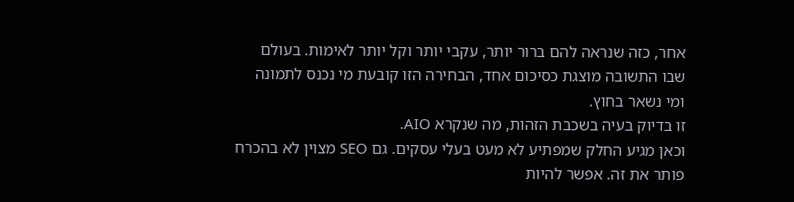אחר, כזה שנראה להם ברור יותר, עקבי יותר וקל יותר לאימות. בעולם שבו התשובה מוצגת כסיכום אחד, הבחירה הזו קובעת מי נכנס לתמונה ומי נשאר בחוץ.
זו בדיוק בעיה בשכבת הזהות, מה שנקרא AIO.
וכאן מגיע החלק שמפתיע לא מעט בעלי עסקים. גם SEO מצוין לא בהכרח פותר את זה. אפשר להיות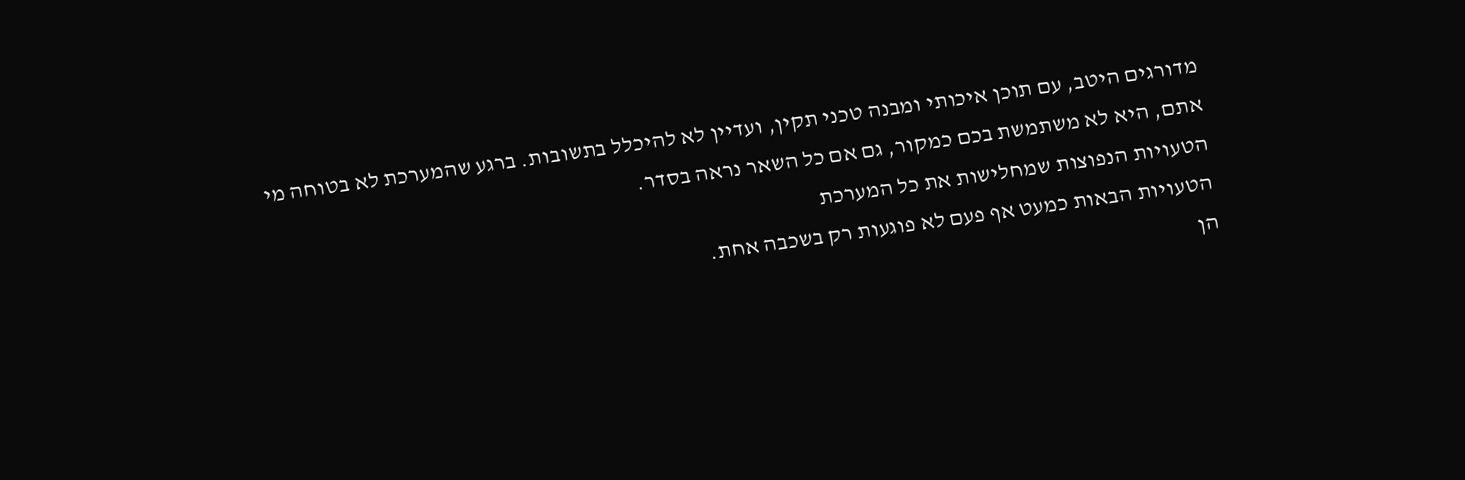מדורגים היטב, עם תוכן איכותי ומבנה טכני תקין, ועדיין לא להיכלל בתשובות. ברגע שהמערכת לא בטוחה מי אתם, היא לא משתמשת בכם כמקור, גם אם כל השאר נראה בסדר.
הטעויות הנפוצות שמחלישות את כל המערכת
הטעויות הבאות כמעט אף פעם לא פוגעות רק בשכבה אחת.
הן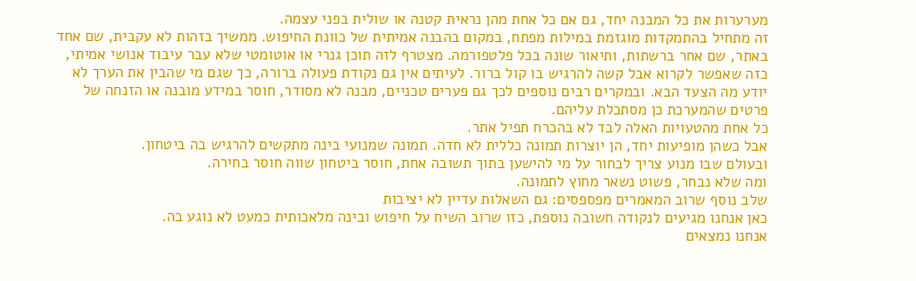מערערות את כל המבנה יחד, גם אם כל אחת מהן נראית קטנה או שולית בפני עצמה.
זה מתחיל בהתמקדות מוגזמת במילות מפתח, במקום בהבנה אמיתית של כוונת החיפוש. ממשיך בזהות לא עקבית, שם אחד באתר, שם אחר ברשתות, ותיאור שונה בכל פלטפורמה. מצטרף לזה תוכן גנרי או אוטומטי שלא עבר עיבוד אנושי אמיתי, כזה שאפשר לקרוא אבל קשה להרגיש בו קול ברור. לעיתים אין גם נקודת פעולה ברורה, כך שגם מי שהבין את הערך לא יודע מה הצעד הבא. ובמקרים רבים נוספים לכך גם פערים טכניים, מבנה לא מסודר, חוסר במידע מובנה או הזנחה של פרטים שהמערכת כן מסתכלת עליהם.
כל אחת מהטעויות האלה לבד לא בהכרח תפיל אתר.
אבל כשהן מופיעות יחד, הן יוצרות תמונה כללית לא חדה. תמונה שמנועי בינה מתקשים להרגיש בה ביטחון.
ובעולם שבו מנוע צריך לבחור על מי להישען בתוך תשובה אחת, חוסר ביטחון שווה חוסר בחירה.
ומה שלא נבחר, פשוט נשאר מחוץ לתמונה.
שלב נוסף שרוב המאמרים מפספסים: גם השאלות עדיין לא יציבות
כאן אנחנו מגיעים לנקודה חשובה נוספת, כזו שרוב השיח על חיפוש ובינה מלאכותית כמעט לא נוגע בה.
אנחנו נמצאים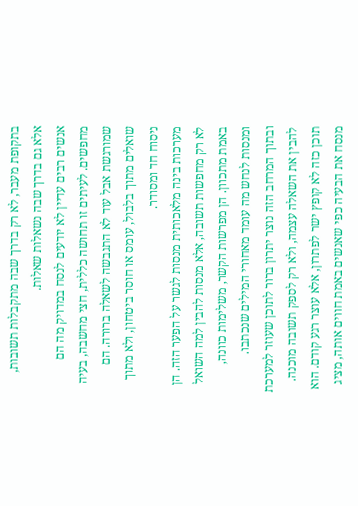בתקופת מעבר, לא רק בדרך שבה מתקבלות תשובות, אלא גם בדרך שבה נשאלות שאלות.
אנשים רבים עדיין לא יודעים לנסח במדויק מה הם מחפשים. לעיתים זו תחושה כללית, חצי מחשבה, בעיה שמורגשת אבל עוד לא התגבשה לשאלה ברורה. הם שואלים מתוך בלבול, עומס או חוסר ביטחון, ולא מתוך ניסוח חד ומסודר.
מערכות בינה מלאכותית מנסות לגשר על הפער הזה. הן לא רק מחפשות תשובה, אלא מנסות להבין למה השואל באמת מתכוון. הן מפרשות הקשר, משלימות כוונה, ומנסות לנחש מה עומד מאחורי המילים שנכתבו.
ובתוך המרחב הזה נוצר יתרון ברור לתוכן שעוזר למערכת להבין את השאלה עצמה, ולא רק לספק תשובה מוכנה. תוכן כזה לא קופץ ישר לפתרון, אלא עוצר רגע קודם. הוא מנסח את הבעיה כפי שאנשים באמת חווים אותה, מציג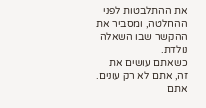את ההתלבטות לפני ההחלטה, ומסביר את ההקשר שבו השאלה נולדת.
כשאתם עושים את זה, אתם לא רק עונים. אתם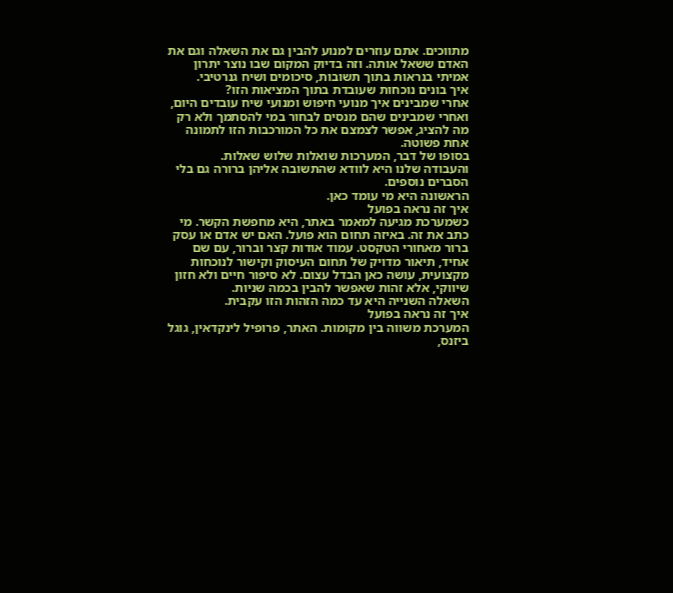מתווכים. אתם עוזרים למנוע להבין גם את השאלה וגם את האדם ששאל אותה. וזה בדיוק המקום שבו נוצר יתרון אמיתי בנראות בתוך תשובות, סיכומים ושיח גנרטיבי.
איך בונים נוכחות שעובדת בתוך המציאות הזו?
אחרי שמבינים איך מנועי חיפוש ומנועי שיח עובדים היום, ואחרי שמבינים שהם מנסים לבחור במי להסתמך ולא רק מה להציג, אפשר לצמצם את כל המורכבות הזו לתמונה אחת פשוטה.
בסופו של דבר, המערכות שואלות שלוש שאלות.
והעבודה שלנו היא לוודא שהתשובה אליהן ברורה גם בלי הסברים נוספים.
הראשונה היא מי עומד כאן.
איך זה נראה בפועל
כשמערכת מגיעה למאמר באתר, היא מחפשת הקשר. מי כתב את זה. באיזה תחום הוא פועל. האם יש אדם או עסק ברור מאחורי הטקסט. עמוד אודות קצר וברור, עם שם אחיד, תיאור מדויק של תחום העיסוק וקישור לנוכחות מקצועית, עושה כאן הבדל עצום. לא סיפור חיים ולא חזון שיווקי, אלא זהות שאפשר להבין בכמה שניות.
השאלה השנייה היא עד כמה הזהות הזו עקבית.
איך זה נראה בפועל
המערכת משווה בין מקומות. האתר, פרופיל לינקדאין, גוגל ביזנס,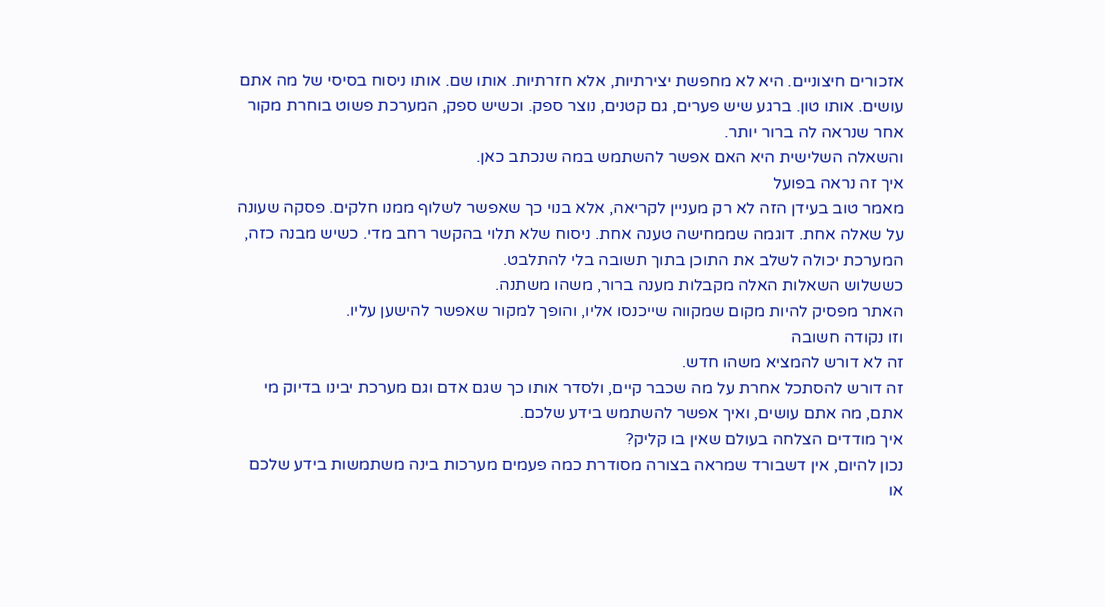אזכורים חיצוניים. היא לא מחפשת יצירתיות, אלא חזרתיות. אותו שם. אותו ניסוח בסיסי של מה אתם עושים. אותו טון. ברגע שיש פערים, גם קטנים, נוצר ספק. וכשיש ספק, המערכת פשוט בוחרת מקור אחר שנראה לה ברור יותר.
והשאלה השלישית היא האם אפשר להשתמש במה שנכתב כאן.
איך זה נראה בפועל
מאמר טוב בעידן הזה לא רק מעניין לקריאה, אלא בנוי כך שאפשר לשלוף ממנו חלקים. פסקה שעונה על שאלה אחת. דוגמה שממחישה טענה אחת. ניסוח שלא תלוי בהקשר רחב מדי. כשיש מבנה כזה, המערכת יכולה לשלב את התוכן בתוך תשובה בלי להתלבט.
כששלוש השאלות האלה מקבלות מענה ברור, משהו משתנה.
האתר מפסיק להיות מקום שמקווה שייכנסו אליו, והופך למקור שאפשר להישען עליו.
וזו נקודה חשובה
זה לא דורש להמציא משהו חדש.
זה דורש להסתכל אחרת על מה שכבר קיים, ולסדר אותו כך שגם אדם וגם מערכת יבינו בדיוק מי אתם, מה אתם עושים, ואיך אפשר להשתמש בידע שלכם.
איך מודדים הצלחה בעולם שאין בו קליק?
נכון להיום, אין דשבורד שמראה בצורה מסודרת כמה פעמים מערכות בינה משתמשות בידע שלכם או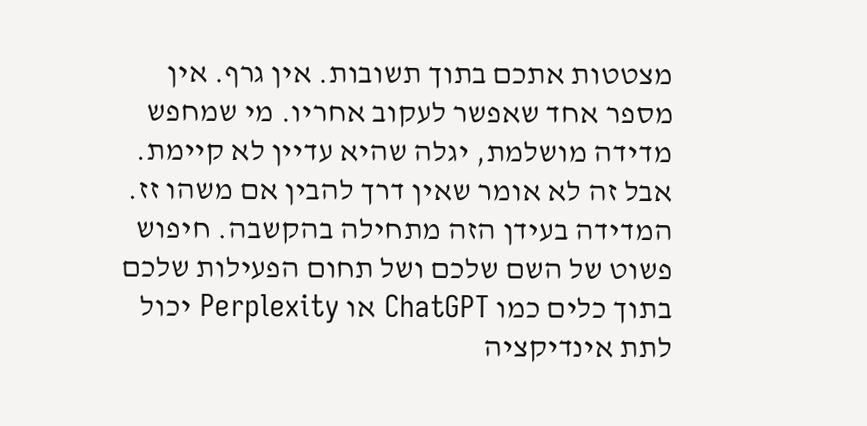מצטטות אתכם בתוך תשובות. אין גרף. אין מספר אחד שאפשר לעקוב אחריו. מי שמחפש מדידה מושלמת, יגלה שהיא עדיין לא קיימת.
אבל זה לא אומר שאין דרך להבין אם משהו זז.
המדידה בעידן הזה מתחילה בהקשבה. חיפוש פשוט של השם שלכם ושל תחום הפעילות שלכם בתוך כלים כמו ChatGPT או Perplexity יכול לתת אינדיקציה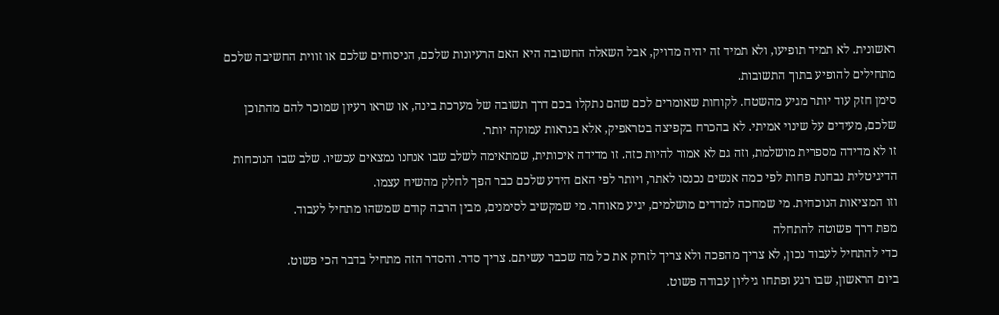ראשונית. לא תמיד תופיעו, ולא תמיד זה יהיה מדויק, אבל השאלה החשובה היא האם הרעיונות שלכם, הניסוחים שלכם או זווית החשיבה שלכם מתחילים להופיע בתוך התשובות.
סימן חזק עוד יותר מגיע מהשטח. לקוחות שאומרים לכם שהם נתקלו בכם דרך תשובה של מערכת בינה, או שראו רעיון שמוכר להם מהתוכן שלכם, מעידים על שינוי אמיתי. לא בהכרח בקפיצה בטראפיק, אלא בנראות עמוקה יותר.
זו לא מדידה מספרית מושלמת, וזה גם לא אמור להיות כזה. זו מדידה איכותית, שמתאימה לשלב שבו אנחנו נמצאים עכשיו. שלב שבו הנוכחות הדיגיטלית נבחנת פחות לפי כמה אנשים נכנסו לאתר, ויותר לפי האם הידע שלכם כבר הפך לחלק מהשיח עצמו.
וזו המציאות הנוכחית. מי שמחכה למדדים מושלמים, יגיע מאוחר. מי שמקשיב לסימנים, מבין הרבה קודם שמשהו מתחיל לעבוד.
מפת דרך פשוטה להתחלה
כדי להתחיל לעבוד נכון, לא צריך מהפכה ולא צריך לזרוק את כל מה שכבר עשיתם. צריך סדר. והסדר הזה מתחיל בדבר הכי פשוט.
ביום הראשון, שבו רגע ופתחו גיליון עבודה פשוט.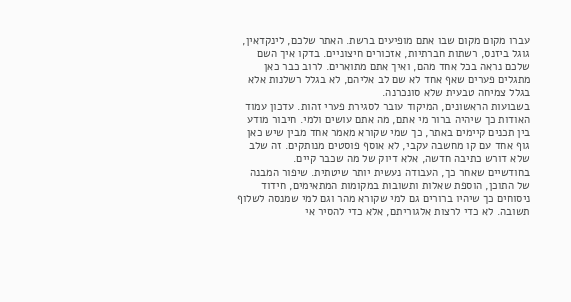עברו מקום מקום שבו אתם מופיעים ברשת. האתר שלכם, לינקדאין, גוגל ביזנס, רשתות חברתיות, אזכורים חיצוניים. בדקו איך השם שלכם נראה בכל אחד מהם, ואיך אתם מתוארים. לרוב כבר כאן מתגלים פערים שאף אחד לא שם לב אליהם, לא בגלל רשלנות אלא בגלל צמיחה טבעית שלא סונכרנה.
בשבועות הראשונים, המיקוד עובר לסגירת פערי זהות. עדכון עמוד האודות כך שיהיה ברור מי אתם, מה אתם עושים ולמי. חיבור מודע בין תכנים קיימים באתר, כך שמי שקורא מאמר אחד מבין שיש כאן גוף אחד עם קו מחשבה עקבי, לא אוסף פוסטים מנותקים. זה שלב שלא דורש כתיבה חדשה, אלא דיוק של מה שכבר קיים.
בחודשיים שאחר כך, העבודה נעשית יותר שיטתית. שיפור המבנה של התוכן, הוספת שאלות ותשובות במקומות המתאימים, חידוד ניסוחים כך שיהיו ברורים גם למי שקורא מהר וגם למי שמנסה לשלוף תשובה. לא כדי לרצות אלגוריתם, אלא כדי להסיר אי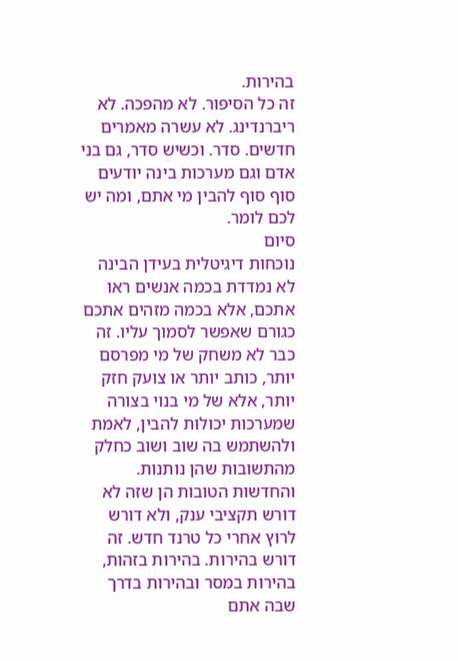בהירות.
זה כל הסיפור. לא מהפכה. לא ריברנדינג. לא עשרה מאמרים חדשים. סדר. וכשיש סדר, גם בני אדם וגם מערכות בינה יודעים סוף סוף להבין מי אתם, ומה יש לכם לומר.
סיום
נוכחות דיגיטלית בעידן הבינה לא נמדדת בכמה אנשים ראו אתכם, אלא בכמה מזהים אתכם כגורם שאפשר לסמוך עליו. זה כבר לא משחק של מי מפרסם יותר, כותב יותר או צועק חזק יותר, אלא של מי בנוי בצורה שמערכות יכולות להבין, לאמת ולהשתמש בה שוב ושוב כחלק מהתשובות שהן נותנות.
והחדשות הטובות הן שזה לא דורש תקציבי ענק, ולא דורש לרוץ אחרי כל טרנד חדש. זה דורש בהירות. בהירות בזהות, בהירות במסר ובהירות בדרך שבה אתם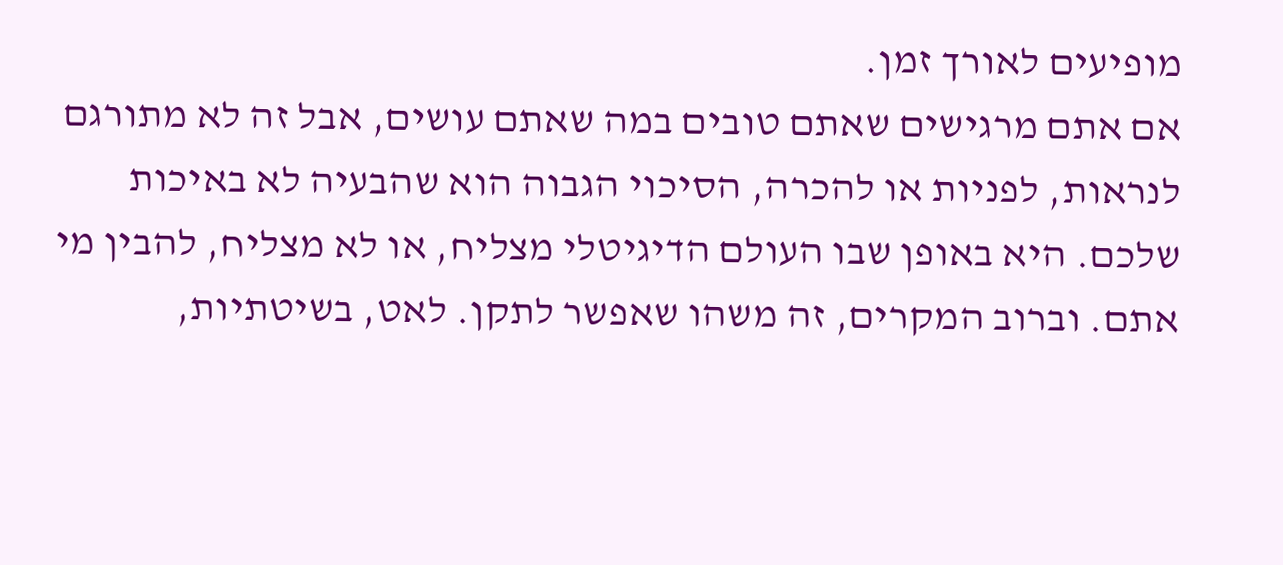מופיעים לאורך זמן.
אם אתם מרגישים שאתם טובים במה שאתם עושים, אבל זה לא מתורגם לנראות, לפניות או להכרה, הסיכוי הגבוה הוא שהבעיה לא באיכות שלכם. היא באופן שבו העולם הדיגיטלי מצליח, או לא מצליח, להבין מי אתם. וברוב המקרים, זה משהו שאפשר לתקן. לאט, בשיטתיות,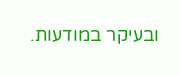ובעיקר במודעות.